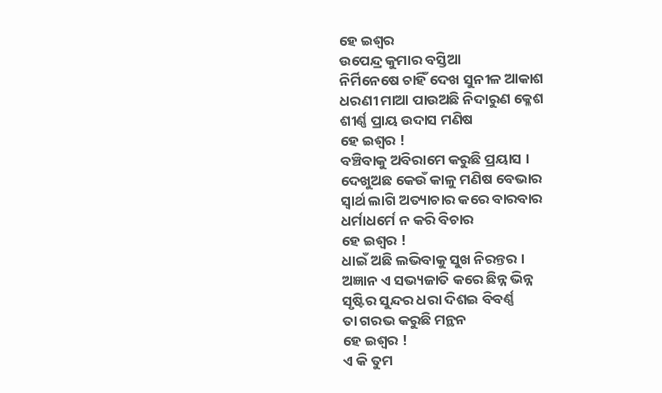ହେ ଇଶ୍ଵର
ଉପେନ୍ଦ୍ର କୁମାର ବସ୍ତିଆ
ନିର୍ମିନେଷେ ଚାହିଁ ଦେଖ ସୁନୀଳ ଆକାଶ
ଧରଣୀ ମାଆ ପାଉଅଛି ନିଦାରୁଣ କ୍ଳେଶ
ଶୀର୍ଣ୍ଣ ପ୍ରାୟ ଉଦାସ ମଣିଷ
ହେ ଇଶ୍ଵର !
ବଞ୍ଚିବାକୁ ଅବିରାମେ କରୁଛି ପ୍ରୟାସ ।
ଦେଖୁଅଛ କେଉଁ କାଳୁ ମଣିଷ ବେଭାର
ସ୍ୱାର୍ଥ ଲାଗି ଅତ୍ୟାଚାର କରେ ବାରବାର
ଧର୍ମାଧର୍ମେ ନ କରି ବିଚାର
ହେ ଇଶ୍ଵର !
ଧାଇଁ ଅଛି ଲଭିବାକୁ ସୁଖ ନିରନ୍ତର ।
ଅଜ୍ଞାନ ଏ ସଭ୍ୟଜାତି କରେ ଛିନ୍ନ ଭିନ୍ନ
ସୃଷ୍ଟିର ସୁନ୍ଦର ଧରା ଦିଶଇ ବିବର୍ଣ୍ଣ
ତା ଗରଭ କରୁଛି ମନ୍ଥନ
ହେ ଇଶ୍ଵର !
ଏ କି ତୁମ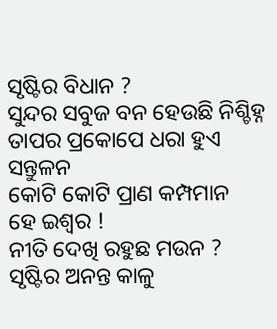ସୃଷ୍ଟିର ବିଧାନ ?
ସୁନ୍ଦର ସବୁଜ ବନ ହେଉଛି ନିଶ୍ଚିହ୍ନ
ତାପର ପ୍ରକୋପେ ଧରା ହୁଏ ସନ୍ତୁଳନ
କୋଟି କୋଟି ପ୍ରାଣ କମ୍ପମାନ
ହେ ଇଶ୍ଵର !
ନୀତି ଦେଖି ରହୁଛ ମଉନ ?
ସୃଷ୍ଟିର ଅନନ୍ତ କାଳୁ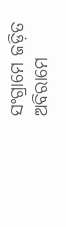ସଂଗ୍ରାମେ ଜଡ଼ିତ
ଅବିରାମେ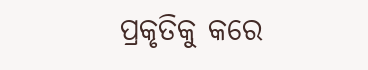ପ୍ରକୃତିକୁ କରେ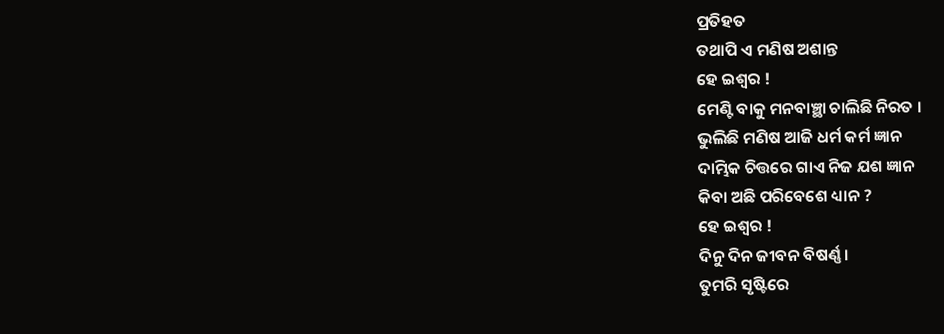ପ୍ରତିହତ
ତଥାପି ଏ ମଣିଷ ଅଶାନ୍ତ
ହେ ଇଶ୍ଵର !
ମେଣ୍ଟି ବାକୁ ମନବାଞ୍ଛା ଚାଲିଛି ନିରତ ।
ଭୁଲିଛି ମଣିଷ ଆଜି ଧର୍ମ କର୍ମ ଜ୍ଞାନ
ଦାମ୍ଭିକ ଚିତ୍ତରେ ଗାଏ ନିଜ ଯଶ ଜ୍ଞାନ
କିବା ଅଛି ପରିବେଶେ ଧ୍ୟାନ ?
ହେ ଇଶ୍ଵର !
ଦିନୁ ଦିନ ଜୀବନ ବିଷର୍ଣ୍ଣ ।
ତୁମରି ସୃଷ୍ଟିରେ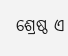ଶ୍ରେଷ୍ଠ ଏ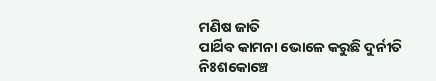ମଣିଷ ଜାତି
ପାର୍ଥିବ କାମନା ଭୋଳେ କରୁଛି ଦୁର୍ନୀତି
ନିଃଶକୋଞ୍ଚେ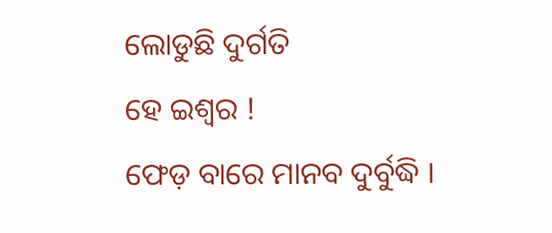ଲୋଡୁଛି ଦୁର୍ଗତି
ହେ ଇଶ୍ଵର !
ଫେଡ଼ ବାରେ ମାନବ ଦୁର୍ବୁଦ୍ଧି ।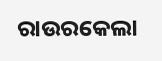ରାଉରକେଲା